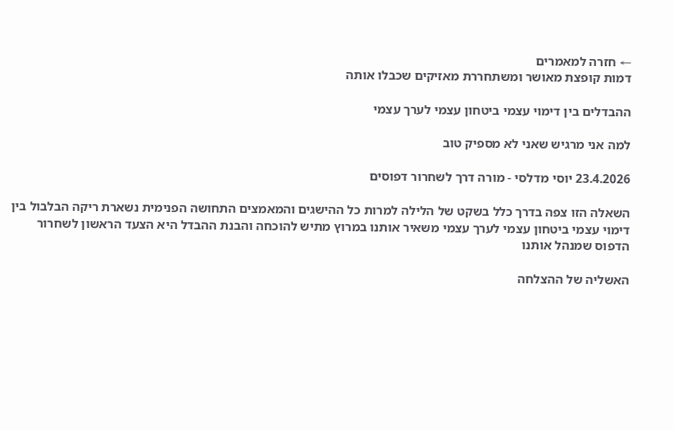← חזרה למאמרים
דמות קופצת מאושר ומשתחררת מאזיקים שכבלו אותה

ההבדלים בין דימוי עצמי ביטחון עצמי לערך עצמי

למה אני מרגיש שאני לא מספיק טוב

23.4.2026 יוסי מדלסי - מורה דרך לשחרור דפוסים

השאלה הזו צפה בדרך כלל בשקט של הלילה למרות כל ההישגים והמאמצים התחושה הפנימית נשארת ריקה הבלבול בין דימוי עצמי ביטחון עצמי לערך עצמי משאיר אותנו במרוץ מתיש להוכחה והבנת ההבדל היא הצעד הראשון לשחרור הדפוס שמנהל אותנו

האשליה של ההצלחה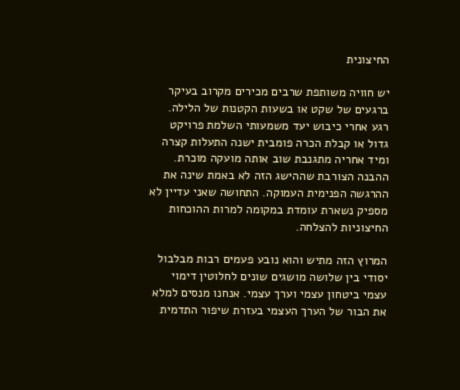החיצונית

יש חוויה משותפת שרבים מכירים מקרוב בעיקר ברגעים של שקט או בשעות הקטנות של הלילה. רגע אחרי כיבוש יעד משמעותי השלמת פרויקט גדול או קבלת הכרה פומבית ישנה התעלות קצרה ומיד אחריה מתגנבת שוב אותה מועקה מוכרת. ההבנה הצורבת שההישג הזה לא באמת שינה את ההרגשה הפנימית העמוקה. התחושה שאני עדיין לא מספיק נשארת עומדת במקומה למרות ההוכחות החיצוניות להצלחה.

המרוץ הזה מתיש והוא נובע פעמים רבות מבלבול יסודי בין שלושה מושגים שונים לחלוטין דימוי עצמי ביטחון עצמי וערך עצמי. אנחנו מנסים למלא את הבור של הערך העצמי בעזרת שיפור התדמית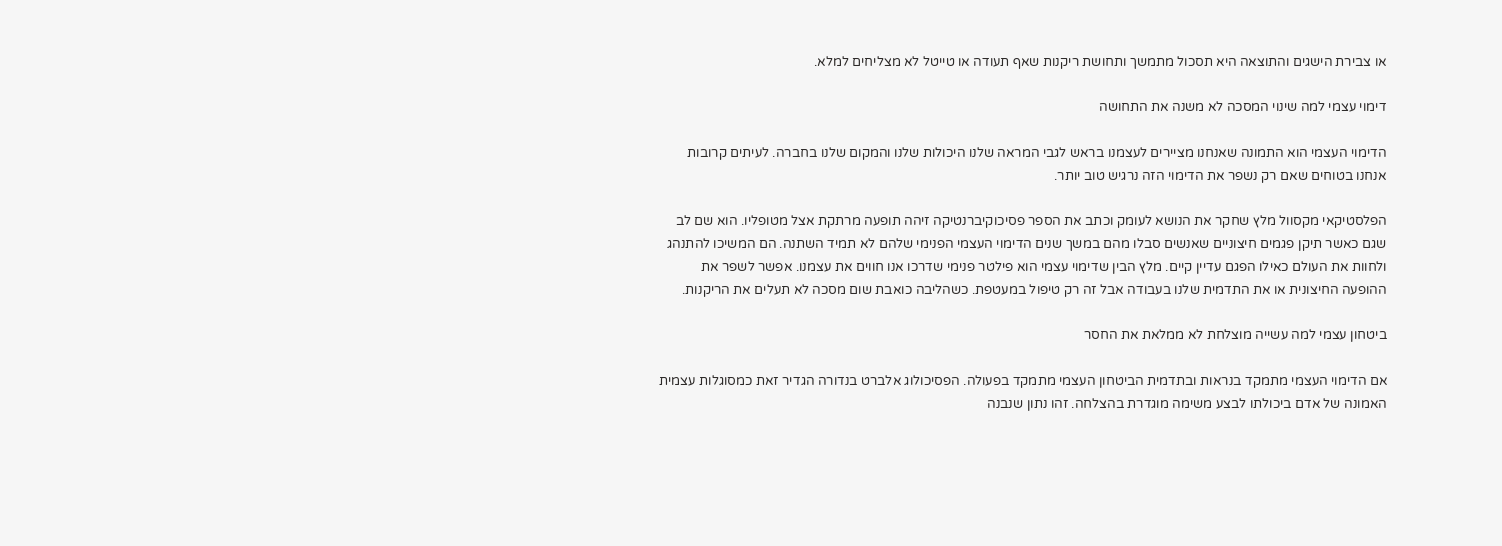או צבירת הישגים והתוצאה היא תסכול מתמשך ותחושת ריקנות שאף תעודה או טייטל לא מצליחים למלא.

דימוי עצמי למה שינוי המסכה לא משנה את התחושה

הדימוי העצמי הוא התמונה שאנחנו מציירים לעצמנו בראש לגבי המראה שלנו היכולות שלנו והמקום שלנו בחברה. לעיתים קרובות אנחנו בטוחים שאם רק נשפר את הדימוי הזה נרגיש טוב יותר.

הפלסטיקאי מקסוול מלץ שחקר את הנושא לעומק וכתב את הספר פסיכוקיברנטיקה זיהה תופעה מרתקת אצל מטופליו. הוא שם לב שגם כאשר תיקן פגמים חיצוניים שאנשים סבלו מהם במשך שנים הדימוי העצמי הפנימי שלהם לא תמיד השתנה. הם המשיכו להתנהג ולחוות את העולם כאילו הפגם עדיין קיים. מלץ הבין שדימוי עצמי הוא פילטר פנימי שדרכו אנו חווים את עצמנו. אפשר לשפר את ההופעה החיצונית או את התדמית שלנו בעבודה אבל זה רק טיפול במעטפת. כשהליבה כואבת שום מסכה לא תעלים את הריקנות.

ביטחון עצמי למה עשייה מוצלחת לא ממלאת את החסר

אם הדימוי העצמי מתמקד בנראות ובתדמית הביטחון העצמי מתמקד בפעולה. הפסיכולוג אלברט בנדורה הגדיר זאת כמסוגלות עצמית האמונה של אדם ביכולתו לבצע משימה מוגדרת בהצלחה. זהו נתון שנבנה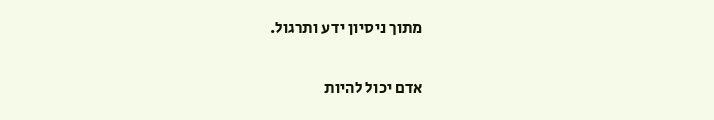מתוך ניסיון ידע ותרגול.

אדם יכול להיות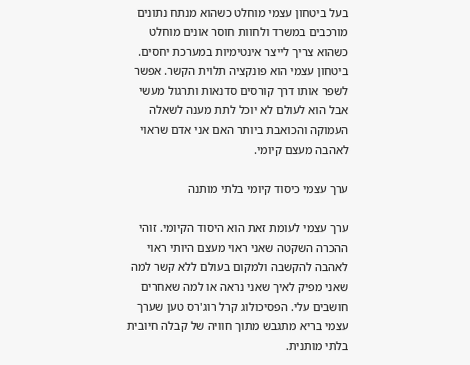בעל ביטחון עצמי מוחלט כשהוא מנתח נתונים מורכבים במשרד ולחוות חוסר אונים מוחלט כשהוא צריך לייצר אינטימיות במערכת יחסים. ביטחון עצמי הוא פונקציה תלוית הקשר. אפשר לשפר אותו דרך קורסים סדנאות ותרגול מעשי אבל הוא לעולם לא יוכל לתת מענה לשאלה העמוקה והכואבת ביותר האם אני אדם שראוי לאהבה מעצם קיומי.

ערך עצמי כיסוד קיומי בלתי מותנה

ערך עצמי לעומת זאת הוא היסוד הקיומי. זוהי ההכרה השקטה שאני ראוי מעצם היותי ראוי לאהבה להקשבה ולמקום בעולם ללא קשר למה שאני מפיק לאיך שאני נראה או למה שאחרים חושבים עלי. הפסיכולוג קרל רוג'רס טען שערך עצמי בריא מתגבש מתוך חוויה של קבלה חיובית בלתי מותנית.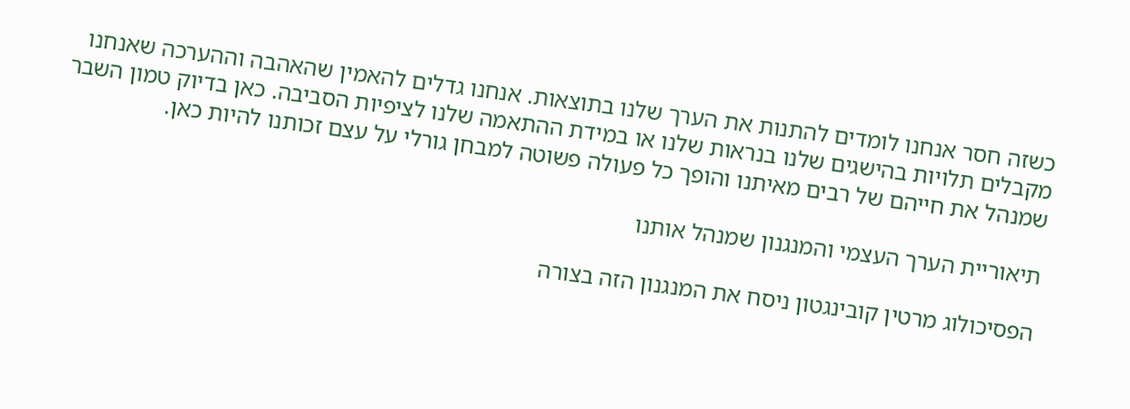כשזה חסר אנחנו לומדים להתנות את הערך שלנו בתוצאות. אנחנו גדלים להאמין שהאהבה וההערכה שאנחנו מקבלים תלויות בהישגים שלנו בנראות שלנו או במידת ההתאמה שלנו לציפיות הסביבה. כאן בדיוק טמון השבר שמנהל את חייהם של רבים מאיתנו והופך כל פעולה פשוטה למבחן גורלי על עצם זכותנו להיות כאן.

תיאוריית הערך העצמי והמנגנון שמנהל אותנו

הפסיכולוג מרטין קובינגטון ניסח את המנגנון הזה בצורה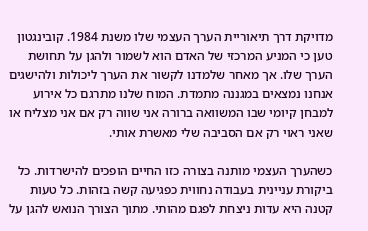מדויקת דרך תיאוריית הערך העצמי שלו משנת 1984. קובינגטון טען כי המניע המרכזי של האדם הוא לשמור ולהגן על תחושת הערך שלו. אך מאחר שלמדנו לקשור את הערך ליכולות ולהישגים אנחנו נמצאים במגננה מתמדת. המוח שלנו מתרגם כל אירוע למבחן קיומי שבו המשוואה ברורה אני שווה רק אם אני מצליח או שאני ראוי רק אם הסביבה שלי מאשרת אותי.

כשהערך העצמי מותנה בצורה כזו החיים הופכים להישרדות. כל ביקורת עניינית בעבודה נחווית כפגיעה קשה בזהות. כל טעות קטנה היא עדות ניצחת לפגם מהותי. מתוך הצורך הנואש להגן על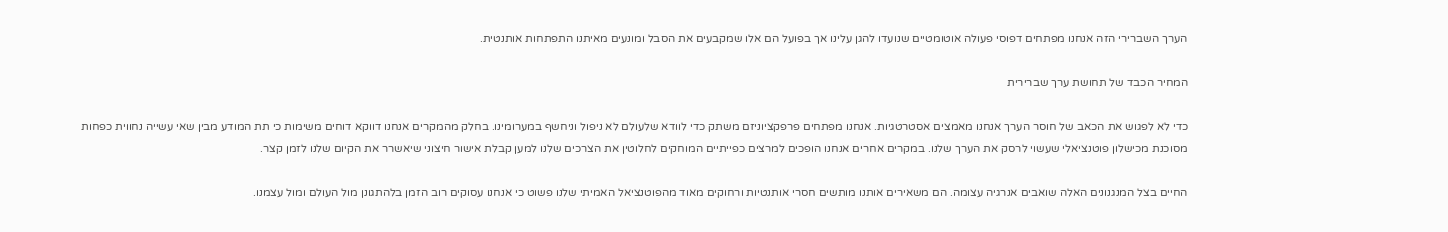הערך השברירי הזה אנחנו מפתחים דפוסי פעולה אוטומטיים שנועדו להגן עלינו אך בפועל הם אלו שמקבעים את הסבל ומונעים מאיתנו התפתחות אותנטית.

המחיר הכבד של תחושת ערך שברירית

כדי לא לפגוש את הכאב של חוסר הערך אנחנו מאמצים אסטרטגיות. אנחנו מפתחים פרפקציוניזם משתק כדי לוודא שלעולם לא ניפול וניחשף במערומינו. בחלק מהמקרים אנחנו דווקא דוחים משימות כי תת המודע מבין שאי עשייה נחווית כפחות מסוכנת מכישלון פוטנציאלי שעשוי לרסק את הערך שלנו. במקרים אחרים אנחנו הופכים למרצים כפייתיים המוחקים לחלוטין את הצרכים שלנו למען קבלת אישור חיצוני שיאשרר את הקיום שלנו לזמן קצר.

החיים בצל המנגנונים האלה שואבים אנרגיה עצומה. הם משאירים אותנו מותשים חסרי אותנטיות ורחוקים מאוד מהפוטנציאל האמיתי שלנו פשוט כי אנחנו עסוקים רוב הזמן בלהתגונן מול העולם ומול עצמנו.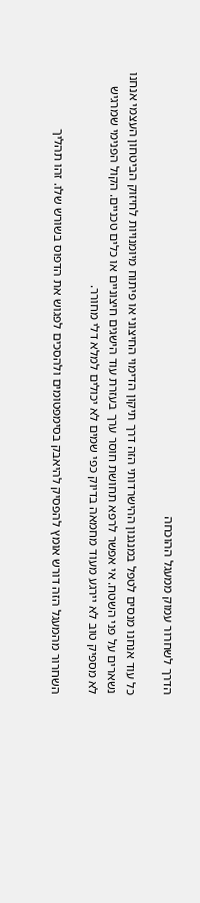הדרך לשחרור עמוק ממעגל ההוכחה

כל עוד אנחנו מנסים לטפל במנגנון ההישרדותי הזה דרך תיקון הדימוי החיצוני או פיתוח מיומנויות לחיזוק הביטחון העצמי אנחנו נשארים על פני השטח. אי אפשר לרפא תחושת חוסר ערך בעזרת עוד הישגים חיצוניים או כלים טכניים. הקול הפנימי שמרגיש לא מספיק טוב לא יירגע מעוד מחמאה בדיוק כפי שמים לא יכולים למלא דלי מחורר.

השחרור מהמעגל הזה דורש אומץ להפסיק להיאבק בסימפטומים ולהסכים לפגוש את הדפוס בשורש שלו. זהו תהליך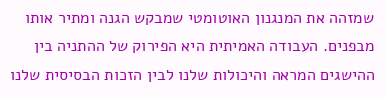שמזהה את המנגנון האוטומטי שמבקש הגנה ומתיר אותו מבפנים. העבודה האמיתית היא הפירוק של ההתניה בין ההישגים המראה והיכולות שלנו לבין הזכות הבסיסית שלנו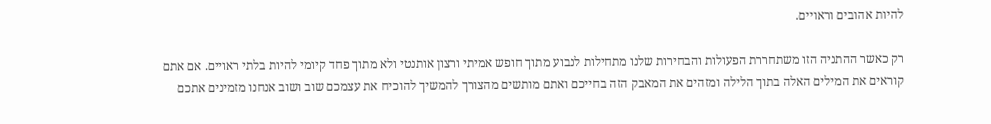להיות אהובים וראויים.

רק כאשר ההתניה הזו משתחררת הפעולות והבחירות שלנו מתחילות לנבוע מתוך חופש אמיתי ורצון אותנטי ולא מתוך פחד קיומי להיות בלתי ראויים. אם אתם קוראים את המילים האלה בתוך הלילה ומזהים את המאבק הזה בחייכם ואתם מותשים מהצורך להמשיך להוכיח את עצמכם שוב ושוב אנחנו מזמינים אתכם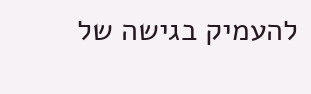להעמיק בגישה של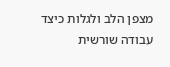מצפן הלב ולגלות כיצד עבודה שורשית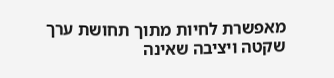מאפשרת לחיות מתוך תחושת ערך שקטה ויציבה שאינה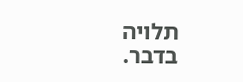תלויה בדבר.